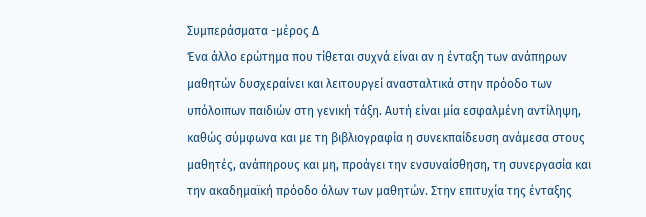Συμπεράσματα -μέρος Δ
Ένα άλλο ερώτημα που τίθεται συχνά είναι αν η ένταξη των ανάπηρων μαθητών δυσχεραίνει και λειτουργεί ανασταλτικά στην πρόοδο των υπόλοιπων παιδιών στη γενική τάξη. Αυτή είναι μία εσφαλμένη αντίληψη, καθώς σύμφωνα και με τη βιβλιογραφία η συνεκπαίδευση ανάμεσα στους μαθητές, ανάπηρους και μη, προάγει την ενσυναίσθηση, τη συνεργασία και την ακαδημαϊκή πρόοδο όλων των μαθητών. Στην επιτυχία της ένταξης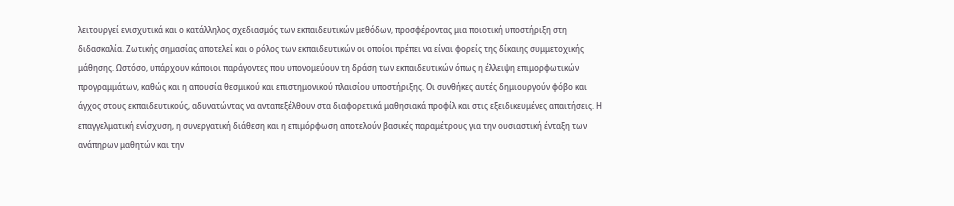λειτουργεί ενισχυτικά και ο κατάλληλος σχεδιασμός των εκπαιδευτικών μεθόδων, προσφέροντας μια ποιοτική υποστήριξη στη διδασκαλία. Ζωτικής σημασίας αποτελεί και ο ρόλος των εκπαιδευτικών οι οποίοι πρέπει να είναι φορείς της δίκαιης συμμετοχικής μάθησης. Ωστόσο, υπάρχουν κάποιοι παράγοντες που υπονομεύουν τη δράση των εκπαιδευτικών όπως η έλλειψη επιμορφωτικών προγραμμάτων, καθώς και η απουσία θεσμικού και επιστημονικού πλαισίου υποστήριξης. Οι συνθήκες αυτές δημιουργούν φόβο και άγχος στους εκπαιδευτικούς, αδυνατώντας να ανταπεξέλθουν στα διαφορετικά μαθησιακά προφίλ και στις εξειδικευμένες απαιτήσεις. Η επαγγελματική ενίσχυση, η συνεργατική διάθεση και η επιμόρφωση αποτελούν βασικές παραμέτρους για την ουσιαστική ένταξη των ανάπηρων μαθητών και την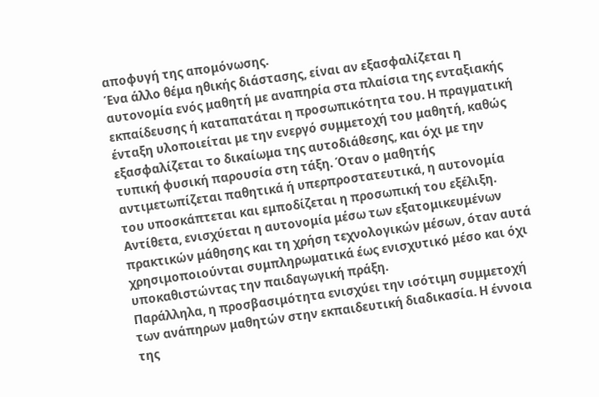αποφυγή της απομόνωσης.
Ένα άλλο θέμα ηθικής διάστασης, είναι αν εξασφαλίζεται η αυτονομία ενός μαθητή με αναπηρία στα πλαίσια της ενταξιακής εκπαίδευσης ή καταπατάται η προσωπικότητα του. Η πραγματική ένταξη υλοποιείται με την ενεργό συμμετοχή του μαθητή, καθώς εξασφαλίζεται το δικαίωμα της αυτοδιάθεσης, και όχι με την τυπική φυσική παρουσία στη τάξη. Όταν ο μαθητής αντιμετωπίζεται παθητικά ή υπερπροστατευτικά, η αυτονομία του υποσκάπτεται και εμποδίζεται η προσωπική του εξέλιξη. Αντίθετα, ενισχύεται η αυτονομία μέσω των εξατομικευμένων πρακτικών μάθησης και τη χρήση τεχνολογικών μέσων, όταν αυτά χρησιμοποιούνται συμπληρωματικά έως ενισχυτικό μέσο και όχι υποκαθιστώντας την παιδαγωγική πράξη.
Παράλληλα, η προσβασιμότητα ενισχύει την ισότιμη συμμετοχή των ανάπηρων μαθητών στην εκπαιδευτική διαδικασία. Η έννοια της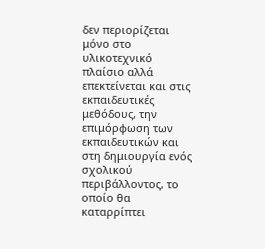δεν περιορίζεται μόνο στο υλικοτεχνικό πλαίσιο αλλά επεκτείνεται και στις εκπαιδευτικές μεθόδους, την επιμόρφωση των εκπαιδευτικών και στη δημιουργία ενός σχολικού περιβάλλοντος, το οποίο θα καταρρίπτει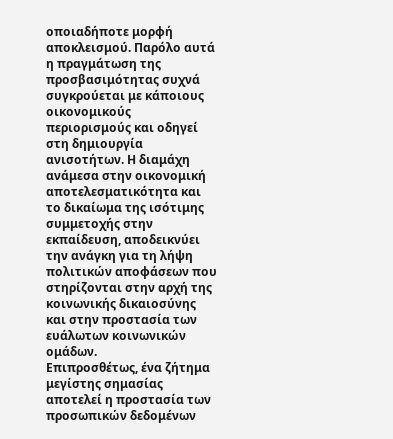οποιαδήποτε μορφή αποκλεισμού. Παρόλο αυτά η πραγμάτωση της προσβασιμότητας συχνά συγκρούεται με κάποιους οικονομικούς περιορισμούς και οδηγεί στη δημιουργία ανισοτήτων. Η διαμάχη ανάμεσα στην οικονομική αποτελεσματικότητα και το δικαίωμα της ισότιμης συμμετοχής στην εκπαίδευση, αποδεικνύει την ανάγκη για τη λήψη πολιτικών αποφάσεων που στηρίζονται στην αρχή της κοινωνικής δικαιοσύνης και στην προστασία των ευάλωτων κοινωνικών ομάδων.
Επιπροσθέτως, ένα ζήτημα μεγίστης σημασίας αποτελεί η προστασία των προσωπικών δεδομένων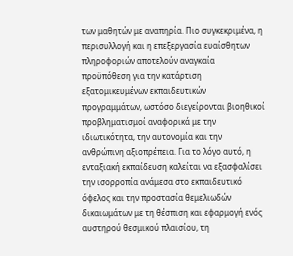των μαθητών με αναπηρία. Πιο συγκεκριμένα, η περισυλλογή και η επεξεργασία ευαίσθητων πληροφοριών αποτελούν αναγκαία προϋπόθεση για την κατάρτιση εξατομικευμένων εκπαιδευτικών προγραμμάτων, ωστόσο διεγείρονται βιοηθικοί προβληματισμοί αναφορικά με την ιδιωτικότητα, την αυτονομία και την ανθρώπινη αξιοπρέπεια. Για το λόγο αυτό, η ενταξιακή εκπαίδευση καλείται να εξασφαλίσει την ισορροπία ανάμεσα στο εκπαιδευτικό όφελος και την προστασία θεμελιωδών δικαιωμάτων με τη θέσπιση και εφαρμογή ενός αυστηρού θεσμικού πλαισίου, τη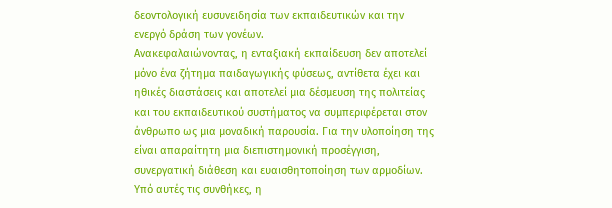δεοντολογική ευσυνειδησία των εκπαιδευτικών και την ενεργό δράση των γονέων.
Ανακεφαλαιώνοντας, η ενταξιακή εκπαίδευση δεν αποτελεί μόνο ένα ζήτημα παιδαγωγικής φύσεως, αντίθετα έχει και ηθικές διαστάσεις και αποτελεί μια δέσμευση της πολιτείας και του εκπαιδευτικού συστήματος να συμπεριφέρεται στον άνθρωπο ως μια μοναδική παρουσία. Για την υλοποίηση της είναι απαραίτητη μια διεπιστημονική προσέγγιση, συνεργατική διάθεση και ευαισθητοποίηση των αρμοδίων. Υπό αυτές τις συνθήκες, η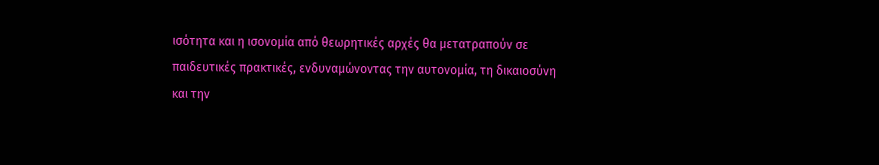ισότητα και η ισονομία από θεωρητικές αρχές θα μετατραπούν σε παιδευτικές πρακτικές, ενδυναμώνοντας την αυτονομία, τη δικαιοσύνη και την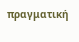πραγματική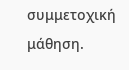συμμετοχική μάθηση.